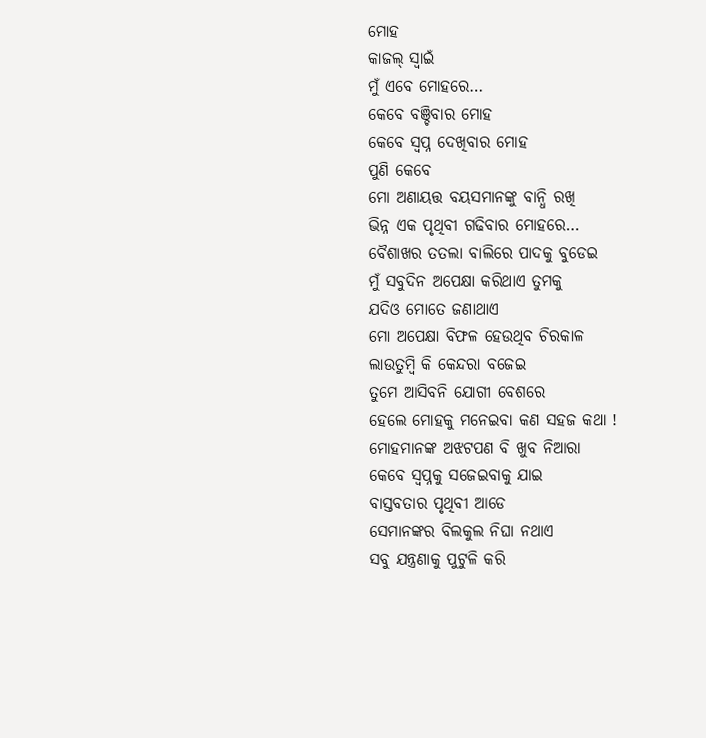ମୋହ
କାଜଲ୍ ସ୍ୱାଇଁ
ମୁଁ ଏବେ ମୋହରେ…
କେବେ ବଞ୍ଚିବାର ମୋହ
କେବେ ସ୍ୱପ୍ନ ଦେଖିବାର ମୋହ
ପୁଣି କେବେ
ମୋ ଅଣାୟତ୍ତ ବୟସମାନଙ୍କୁ ବାନ୍ଧି ରଖି
ଭିନ୍ନ ଏକ ପୃଥିବୀ ଗଢିବାର ମୋହରେ…
ବୈଶାଖର ତତଲା ବାଲିରେ ପାଦକୁ ବୁଡେଇ
ମୁଁ ସବୁଦିନ ଅପେକ୍ଷା କରିଥାଏ ତୁମକୁ
ଯଦିଓ ମୋତେ ଜଣାଥାଏ
ମୋ ଅପେକ୍ଷା ବିଫଳ ହେଉଥିବ ଚିରକାଳ
ଲାଉତୁମ୍ବି କି କେନ୍ଦରା ବଜେଇ
ତୁମେ ଆସିବନି ଯୋଗୀ ବେଶରେ
ହେଲେ ମୋହକୁ ମନେଇବା କଣ ସହଜ କଥା !
ମୋହମାନଙ୍କ ଅଝଟପଣ ବି ଖୁବ ନିଆରା
କେବେ ସ୍ଵପ୍ନକୁ ସଜେଇବାକୁ ଯାଇ
ବାସ୍ତବତାର ପୃଥିବୀ ଆଡେ
ସେମାନଙ୍କର ବିଲକୁଲ ନିଘା ନଥାଏ
ସବୁ ଯନ୍ତ୍ରଣାକୁ ପୁଟୁଳି କରି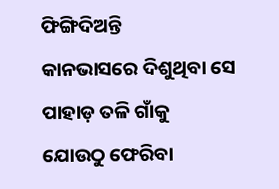ଫିଙ୍ଗିଦିଅନ୍ତି
କାନଭାସରେ ଦିଶୁଥିବା ସେ ପାହାଡ଼ ତଳି ଗାଁକୁ
ଯୋଉଠୁ ଫେରିବା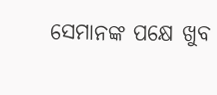ସେମାନଙ୍କ ପକ୍ଷେ ଖୁବ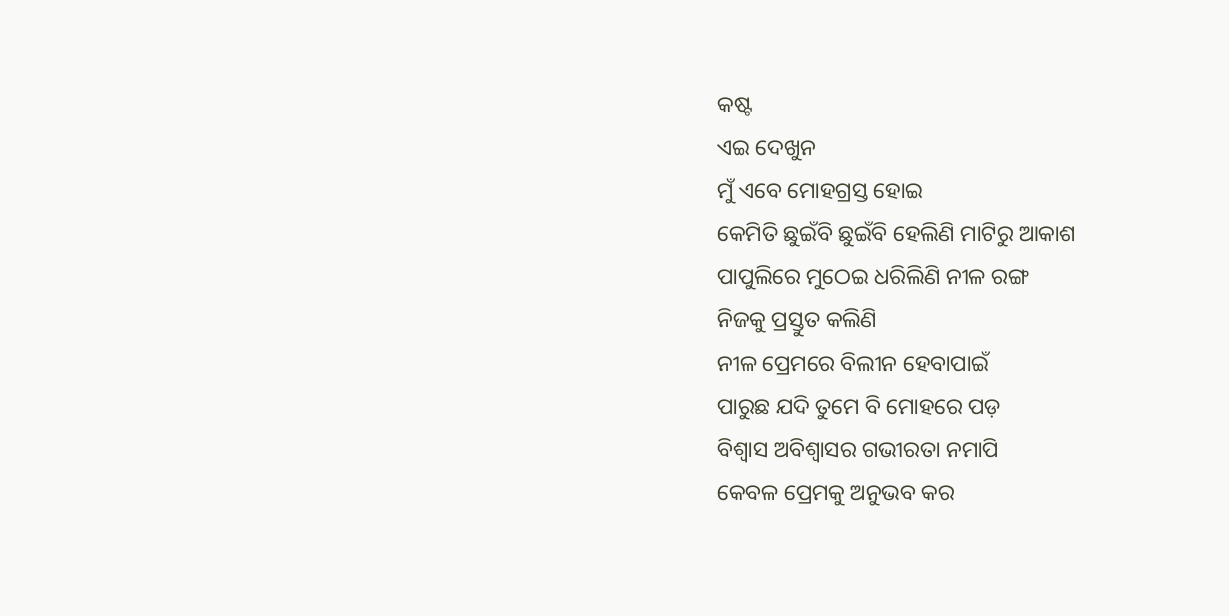କଷ୍ଟ
ଏଇ ଦେଖୁନ
ମୁଁ ଏବେ ମୋହଗ୍ରସ୍ତ ହୋଇ
କେମିତି ଛୁଇଁବି ଛୁଇଁବି ହେଲିଣି ମାଟିରୁ ଆକାଶ
ପାପୁଲିରେ ମୁଠେଇ ଧରିଲିଣି ନୀଳ ରଙ୍ଗ
ନିଜକୁ ପ୍ରସ୍ତୁତ କଲିଣି
ନୀଳ ପ୍ରେମରେ ବିଲୀନ ହେବାପାଇଁ
ପାରୁଛ ଯଦି ତୁମେ ବି ମୋହରେ ପଡ଼
ବିଶ୍ୱାସ ଅବିଶ୍ୱାସର ଗଭୀରତା ନମାପି
କେବଳ ପ୍ରେମକୁ ଅନୁଭବ କର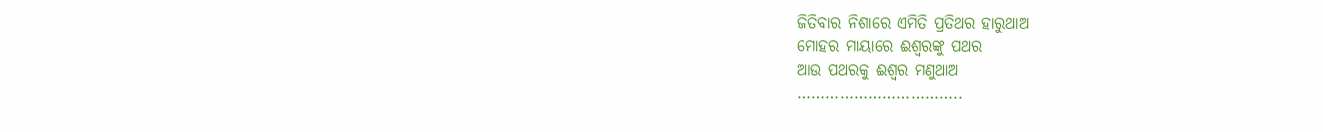ଜିତିବାର ନିଶାରେ ଏମିତି ପ୍ରତିଥର ହାରୁଥାଅ
ମୋହର ମାୟାରେ ଈଶ୍ୱରଙ୍କୁ ପଥର
ଆଉ ପଥରକୁ ଈଶ୍ୱର ମଣୁଥାଅ
……………………………..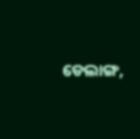ଡେଲାଙ୍ଗ,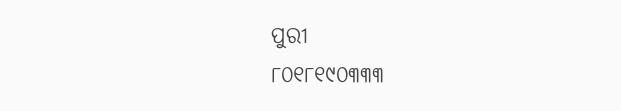ପୁରୀ
୮୦୧୮୧୯୦୩୩୩